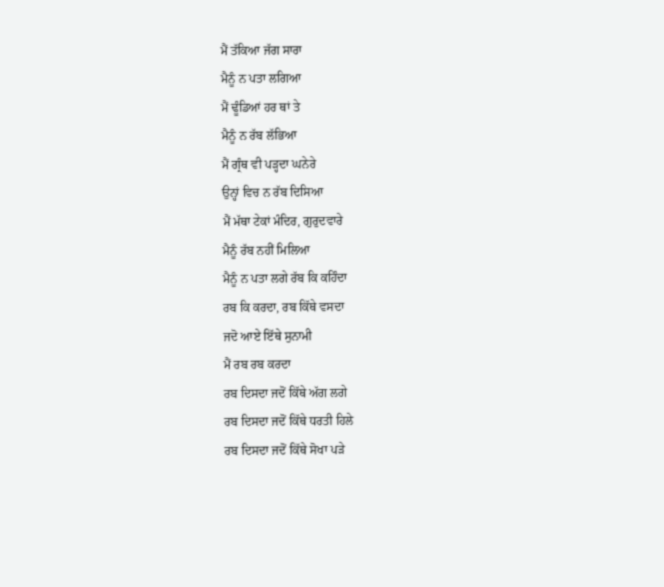ਮੈਂ ਤੱਕਿਆ ਜੱਗ ਸਾਰਾ
ਮੈਨੂੰ ਨ ਪਤਾ ਲਗਿਆ
ਮੈਂ ਢੂੰਡਿਆਂ ਹਰ ਥਾਂ ਤੇ
ਮੈਨੂੰ ਨ ਰੱਬ ਲੱਭਿਆ
ਮੈਂ ਗ੍ਰੰਥ ਵੀ ਪੜ੍ਹਦਾ ਘਨੇਰੇ
ਉਨ੍ਹਾਂ ਵਿਚ ਨ ਰੱਬ ਦਿਸਿਆ
ਮੈਂ ਮੱਥਾ ਟੇਕਾਂ ਮੰਦਿਰ, ਗੁਰੁਦਵਾਰੇ
ਮੈਨੂੰ ਰੱਬ ਨਹੀਂ ਮਿਲਿਆ
ਮੈਨੂੰ ਨ ਪਤਾ ਲਗੇ ਰੱਬ ਕਿ ਕਹਿੰਦਾ
ਰਬ ਕਿ ਕਰਦਾ, ਰਬ ਕਿੱਥੇ ਵਸਦਾ
ਜਦੋ ਆਏ ਇੱਥੇ ਸੁਨਾਮੀ
ਮੈਂ ਰਬ ਰਬ ਕਰਦਾ
ਰਬ ਦਿਸਦਾ ਜਦੋਂ ਕਿੱਥੇ ਅੱਗ ਲਗੇ
ਰਬ ਦਿਸਦਾ ਜਦੋਂ ਕਿੱਥੇ ਧਰਤੀ ਹਿਲੇ
ਰਬ ਦਿਸਦਾ ਜਦੋਂ ਕਿੱਥੇ ਸੋਖਾ ਪੜੇ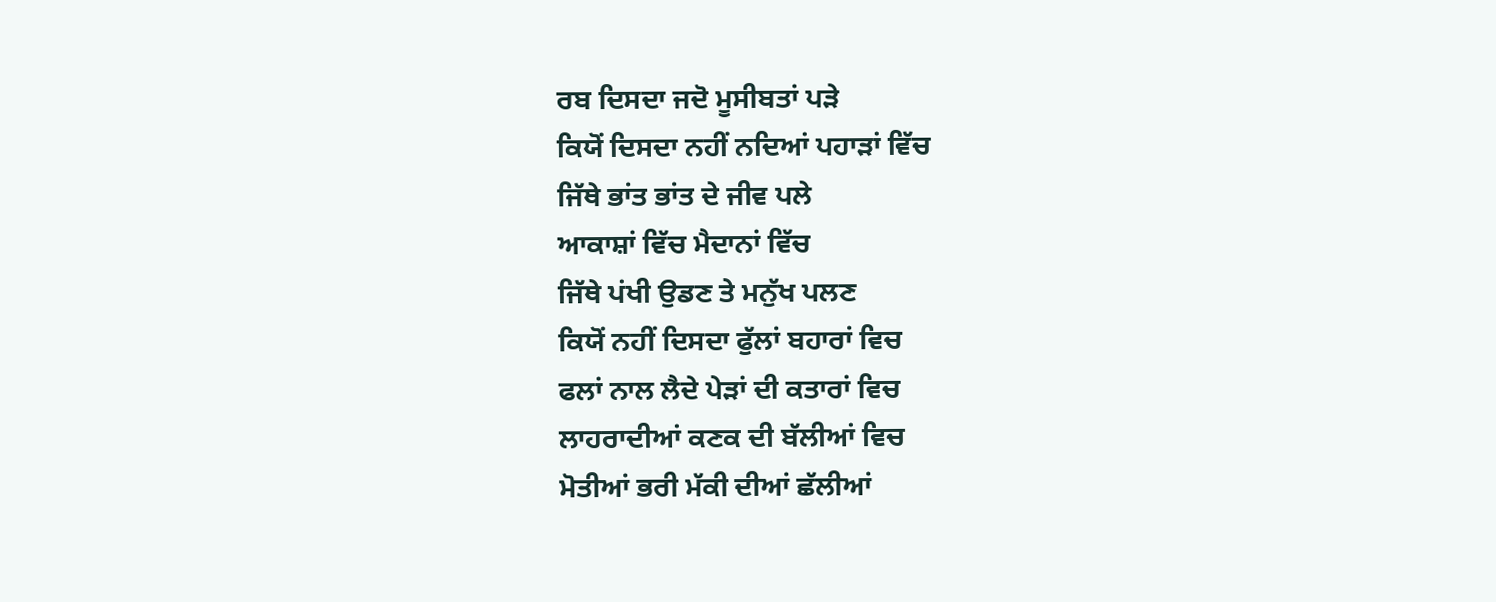ਰਬ ਦਿਸਦਾ ਜਦੋ ਮੂਸੀਬਤਾਂ ਪੜੇ
ਕਿਯੋਂ ਦਿਸਦਾ ਨਹੀਂ ਨਦਿਆਂ ਪਹਾੜਾਂ ਵਿੱਚ
ਜਿੱਥੇ ਭਾਂਤ ਭਾਂਤ ਦੇ ਜੀਵ ਪਲੇ
ਆਕਾਸ਼ਾਂ ਵਿੱਚ ਮੈਦਾਨਾਂ ਵਿੱਚ
ਜਿੱਥੇ ਪਂਖੀ ਉਡਣ ਤੇ ਮਨੁੱਖ ਪਲਣ
ਕਿਯੋਂ ਨਹੀਂ ਦਿਸਦਾ ਫੁੱਲਾਂ ਬਹਾਰਾਂ ਵਿਚ
ਫਲਾਂ ਨਾਲ ਲੈਦੇ ਪੇੜਾਂ ਦੀ ਕਤਾਰਾਂ ਵਿਚ
ਲਾਹਰਾਦੀਆਂ ਕਣਕ ਦੀ ਬੱਲੀਆਂ ਵਿਚ
ਮੋਤੀਆਂ ਭਰੀ ਮੱਕੀ ਦੀਆਂ ਛੱਲੀਆਂ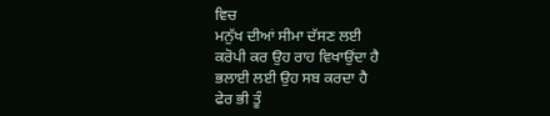ਵਿਚ
ਮਨੁੱਖ ਦੀਆਂ ਸੀਮਾ ਦੱਸਣ ਲਈ
ਕਰੋਪੀ ਕਰ ਉਹ ਰਾਹ ਵਿਖਾਉਂਦਾ ਹੈ
ਭਲਾਈ ਲਈ ਉਹ ਸਬ ਕਰਦਾ ਹੈ
ਫੇਰ ਭੀ ਤੂੰ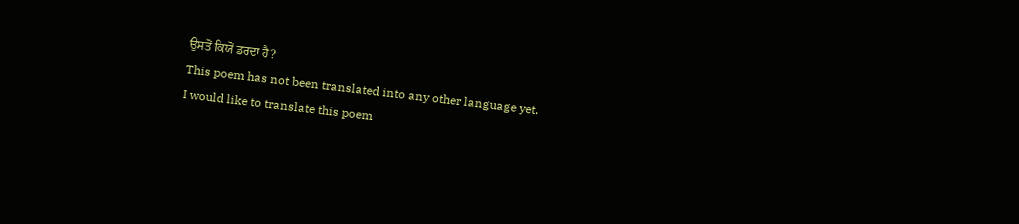ਉਸਤੋਂ ਕਿਯੋਂ ਡਰਦਾ ਹੈ?
This poem has not been translated into any other language yet.
I would like to translate this poem